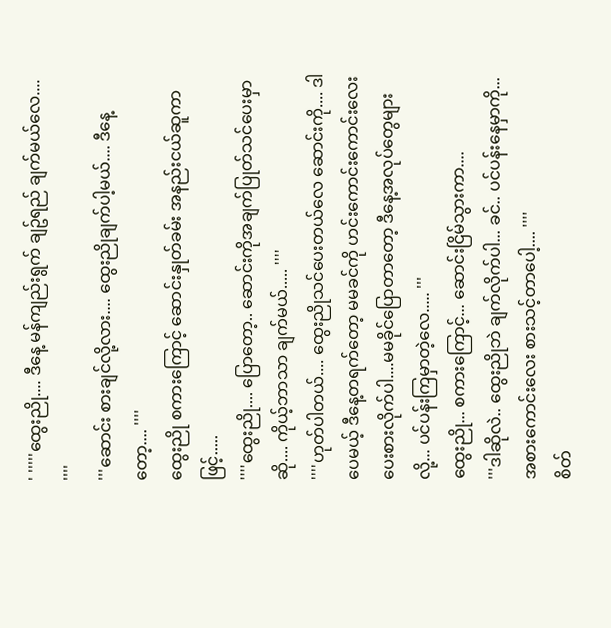' '''''ထွေးညို.... ဒီနေ့ မန်ကျည်းရွက် ချဥ်ရည် ချက်မယ်လေ.... ''''
'''ဆောင်း စားချင်လို့လား.... ထွေးညိုချက်ပါ့မယ်.... ဒီနေ့တော့.... ''''
ထွေးညို စကားကြောင့် ဆောင်းနှုတ်ခမ်း အနည်းငယ်ဆူကာဖြင့်.....
''''ထွေးညို.... ပြောတော့.. ဆောင်းကိုအချက်ပြုတ်သင်ပေးမှာဆို.... ကိုယ့်ဘာသာ ချက်မယ်..... ''''
''''ဟုတ်ပါတယ်.... ထွေးညိုသင်ပေးတယ်လေ ဆောင်းကို.... ဒါပေမယ့် ဒီနေ့တရက်တော့ မမခင်ကို ဟင်းကောင်းကောင်းလေး ပေးစားလိုက်ပါ....မမခိုင်ပြောတာတော့ ဒီနေ့အလုပ်တွေများလို့... ပင်ပန်းကြမှာတဲ့လေ..... '''
ထွေးညို... စကားကြောင့်... ဆောင်းငြိမ်သွားကာ....
'''ဒါဆိုလဲ.. ထွေးညိုဘဲ ချက်လိုက်ပါ... ခင်.. ပင်ပန်းနေမှာကို... အစားကောင်းလေး စားသင့်တာပေါ့.... ''''
စိတ်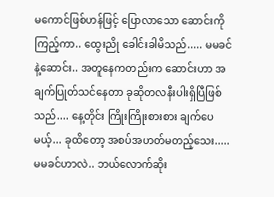မကောင်ဖြစ်ဟန်ဖြင့် ပြောလာသော ဆောင်းကိုကြည့်ကာ.. ထွေးညို ခေါင်းခါမိသည်..... မမခင်နဲ့ဆောင်း.. အတူနေကတည်းက ဆောင်းဟာ အချက်ပြုတ်သင်နေတာ ခုဆိုတလနီးပါးရှိပြီဖြစ်သည်.... နေ့တိုင်း ကြိုးကြိုးစားစား ချက်ပေမယ့်... ခုထိတော့ အစပ်အဟတ်မတည့်သေး..... မမခင်ဟာလဲ.. ဘယ်လောက်ဆိုး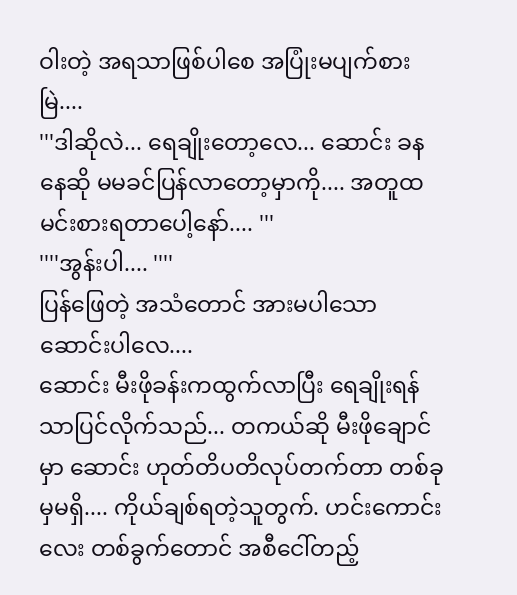ဝါးတဲ့ အရသာဖြစ်ပါစေ အပြုံးမပျက်စားမြဲ....
'''ဒါဆိုလဲ... ရေချိုးတော့လေ... ဆောင်း ခနနေဆို မမခင်ပြန်လာတော့မှာကို.... အတူထမင်းစားရတာပေါ့နော်.... '''
''''အွန်းပါ.... ''''
ပြန်ဖြေတဲ့ အသံတောင် အားမပါသော ဆောင်းပါလေ....
ဆောင်း မီးဖိုခန်းကထွက်လာပြီး ရေချိုးရန်သာပြင်လိုက်သည်... တကယ်ဆို မီးဖိုချောင်မှာ ဆောင်း ဟုတ်တိပတိလုပ်တက်တာ တစ်ခုမှမရှိ.... ကိုယ်ချစ်ရတဲ့သူတွက်. ဟင်းကောင်းလေး တစ်ခွက်တောင် အစီငေါ်တည့်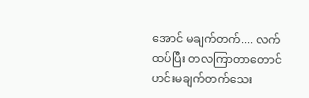အောင် မချက်တက်.... လက်ထပ်ပြီး တလကြာတာတောင် ဟင်းမချက်တက်သေး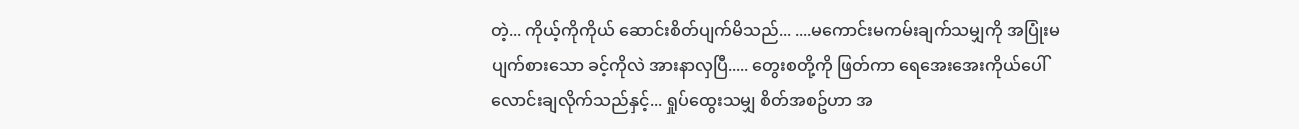တဲ့... ကိုယ့်ကိုကိုယ် ဆောင်းစိတ်ပျက်မိသည်... ....မကောင်းမကမ်းချက်သမျှကို အပြုံးမပျက်စားသော ခင့်ကိုလဲ အားနာလှပြီ..... တွေးစတို့ကို ဖြတ်ကာ ရေအေးအေးကိုယ်ပေါ် လောင်းချလိုက်သည်နှင့်... ရှုပ်ထွေးသမျှ စိတ်အစဥ်ဟာ အ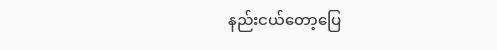နည်းငယ်တော့ပြေ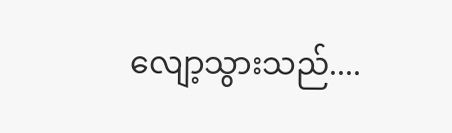လျော့သွားသည်....